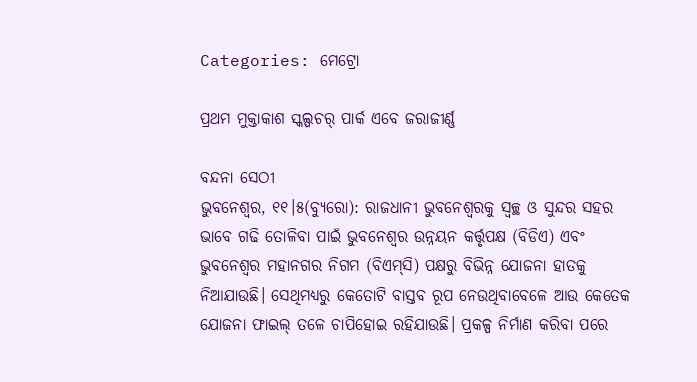Categories: ମେଟ୍ରୋ

ପ୍ରଥମ ମୁକ୍ତାକାଶ ସ୍କଲ୍ପଚର୍‌ ପାର୍କ ଏବେ ଜରାଜୀର୍ଣ୍ଣ

ବନ୍ଦନା ସେଠୀ
ଭୁବନେଶ୍ୱର, ୧୧।୫(ବ୍ୟୁରୋ): ରାଜଧାନୀ ଭୁବନେଶ୍ୱରକୁ ସ୍ବଚ୍ଛ ଓ ସୁନ୍ଦର ସହର ଭାବେ ଗଢି ତୋଳିବା ପାଇଁ ଭୁବନେଶ୍ୱର ଉନ୍ନୟନ କର୍ତ୍ତୃପକ୍ଷ (ବିଡିଏ) ଏବଂ ଭୁବନେଶ୍ୱର ମହାନଗର ନିଗମ (ବିଏମ୍‌ସି) ପକ୍ଷରୁ ବିଭିନ୍ନ ଯୋଜନା ହାତକୁ ନିଆଯାଉଛି। ସେଥିମଧ୍ୟରୁ କେତୋଟି ବାସ୍ତବ ରୂପ ନେଉଥିବାବେଳେ ଆଉ କେତେକ ଯୋଜନା ଫାଇଲ୍‌ ତଳେ ଚାପିହୋଇ ରହିଯାଉଛି। ପ୍ରକଳ୍ପ ନିର୍ମାଣ କରିବା ପରେ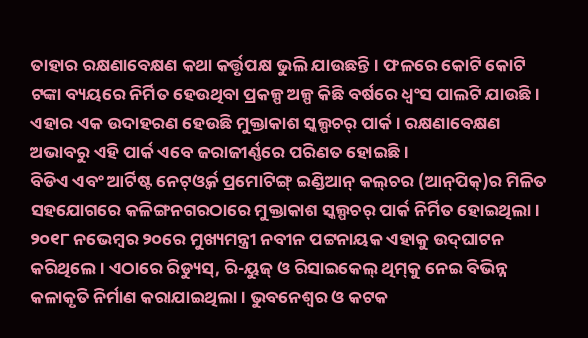ତାହାର ରକ୍ଷଣାବେକ୍ଷଣ କଥା କର୍ତ୍ତୃପକ୍ଷ ଭୁଲି ଯାଉଛନ୍ତି। ଫଳରେ କୋଟି କୋଟି ଟଙ୍କା ବ୍ୟୟରେ ନିର୍ମିତ ହେଉଥିବା ପ୍ରକଳ୍ପ ଅଳ୍ପ କିଛି ବର୍ଷରେ ଧ୍ୱଂସ ପାଲଟି ଯାଉଛି। ଏହାର ଏକ ଉଦାହରଣ ହେଉଛି ମୁକ୍ତାକାଶ ସ୍କଲ୍ପଚର୍‌ ପାର୍କ। ରକ୍ଷଣାବେକ୍ଷଣ ଅଭାବରୁ ଏହି ପାର୍କ ଏବେ ଜରାଜୀର୍ଣ୍ଣରେ ପରିଣତ ହୋଇଛି।
ବିଡିଏ ଏବଂ ଆର୍ଟିଷ୍ଟ ନେଟ୍‌ଓ୍ବର୍କ ପ୍ରମୋଟିଙ୍ଗ୍‌ ଇଣ୍ଡିଆନ୍‌ କଲ୍‌ଚର (ଆନ୍‌ପିକ୍‌)ର ମିଳିତ ସହଯୋଗରେ କଳିଙ୍ଗନଗରଠାରେ ମୁକ୍ତାକାଶ ସ୍କଲ୍ପଚର୍‌ ପାର୍କ ନିର୍ମିତ ହୋଇଥିଲା। ୨୦୧୮ ନଭେମ୍ବର ୨୦ରେ ମୁଖ୍ୟମନ୍ତ୍ରୀ ନବୀନ ପଟ୍ଟନାୟକ ଏହାକୁ ଉଦ୍‌ଘାଟନ କରିଥିଲେ। ଏଠାରେ ରିଡ୍ୟୁସ୍‌, ରି-ୟୁଜ୍‌ ଓ ରିସାଇକେଲ୍‌ ଥିମ୍‌କୁ ନେଇ ବିଭିନ୍ନ କଳାକୃତି ନିର୍ମାଣ କରାଯାଇଥିଲା। ଭୁବନେଶ୍ୱର ଓ କଟକ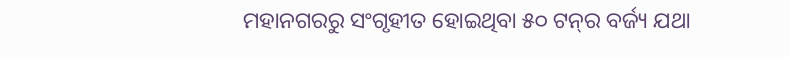ମହାନଗରରୁ ସଂଗୃହୀତ ହୋଇଥିବା ୫୦ ଟନ୍‌ର ବର୍ଜ୍ୟ ଯଥା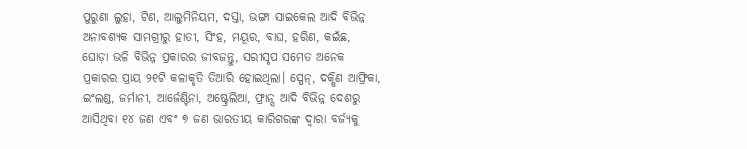ପୁରୁଣା ଲୁହା, ଟିଣ, ଆଲୁମିନିୟମ, ଦସ୍ତା, ଭଙ୍ଗା ସାଇକେଲ ଆଦି ବିଭିନ୍ନ ଅନାବଶ୍ୟକ ସାମଗ୍ରୀରୁ ହାତୀ, ସିଂହ, ମୟୂର, ବାଘ, ହରିଣ, କଇଁଛ, ଘୋଡ଼ା ଭଳି ବିଭିନ୍ନ ପ୍ରକାରର ଜୀବଜନ୍ତୁ, ସରୀସୃପ ସମେତ ଅନେକ ପ୍ରକାରର ପ୍ରାୟ ୨୧ଟି କଳାକୃତି ତିଆରି ହୋଇଥିଲା। ସ୍ପେନ୍‌, ଦକ୍ଷିଣ ଆଫ୍ରିକା, ଇଂଲଣ୍ଡ, ଜର୍ମାନୀ, ଆର୍ଜେଣ୍ଟିନା, ଅଷ୍ଟ୍ରେଲିଆ, ଫ୍ରାନ୍ସ ଆଦି ବିଭିନ୍ନ ଦେଶରୁ ଆସିଥିବା ୧୪ ଜଣ ଏବଂ ୭ ଜଣ ଭାରତୀୟ କାରିଗରଙ୍କ ଦ୍ୱାରା ବର୍ଜ୍ୟକୁ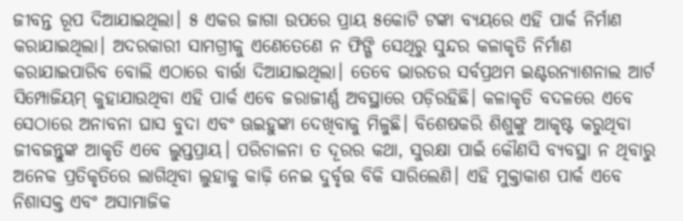ଜୀବନ୍ତ ରୂପ ଦିଆଯାଇଥିଲା। ୫ ଏକର ଜାଗା ଉପରେ ପ୍ରାୟ ୫କୋଟି ଟଙ୍କା ବ୍ୟୟରେ ଏହି ପାର୍କ ନିର୍ମାଣ କରାଯାଇଥିଲା। ଅଦରକାରୀ ସାମଗ୍ରୀକୁ ଏଣେତେଣେ ନ ଫିଙ୍ଗି ସେଥିରୁ ସୁନ୍ଦର କଳାକୃତି ନିର୍ମାଣ କରାଯାଇପାରିବ ବୋଲି ଏଠାରେ ବାର୍ତ୍ତା ଦିଆଯାଇଥିଲା। ତେବେ ଭାରତର ସର୍ବପ୍ରଥମ ଇଣ୍ଟରନ୍ୟାଶନାଲ ଆର୍ଟ ସିମ୍ପୋଜିୟମ୍‌ କୁହାଯାଉଥିବା ଏହି ପାର୍କ ଏବେ ଜରାଜୀର୍ଣ୍ଣ ଅବସ୍ଥାରେ ପଡ଼ିରହିଛି। କଳାକୃତି ବଦଳରେ ଏବେ ସେଠାରେ ଅନାବନା ଘାସ ବୁଦା ଏବଂ ଊଇହୁଙ୍କା ଦେଖିବାକୁ ମିଳୁଛି। ବିଶେଷକରି ଶିଶୁଙ୍କୁ ଆକୃଷ୍ଟ କରୁଥିବା ଜୀବଜନ୍ତୁଙ୍କ ଆକୃତି ଏବେ ଲୁପ୍ତପ୍ରାୟ। ପରିଚାଳନା ତ ଦୂରର କଥା, ସୁରକ୍ଷା ପାଇଁ କୌଣସି ବ୍ୟବସ୍ଥା ନ ଥିବାରୁ ଅନେକ ପ୍ରତିକୃତିରେ ଲାଗିଥିବା ଲୁହାକୁ କାଢ଼ି ନେଇ ଦୁର୍ବୃତ୍ତ ବିକି ସାରିଲେଣି। ଏହି ମୁକ୍ତାକାଶ ପାର୍କ ଏବେ ନିଶାସକ୍ତ ଏବଂ ଅସାମାଜିକ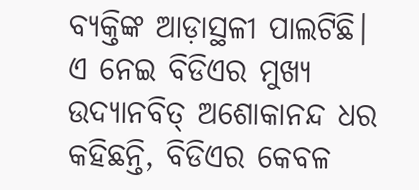ବ୍ୟକ୍ତିଙ୍କ ଆଡ଼ାସ୍ଥଳୀ ପାଲଟିଛି।
ଏ ନେଇ ବିଡିଏର ମୁଖ୍ୟ ଉଦ୍ୟାନବିତ୍‌ ଅଶୋକାନନ୍ଦ ଧର କହିଛନ୍ତି, ବିଡିଏର କେବଳ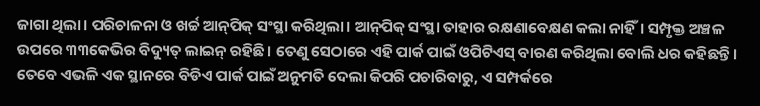ଜାଗା ଥିଲା। ପରିଚାଳନା ଓ ଖର୍ଚ୍ଚ ଆନ୍‌ପିକ୍‌ ସଂସ୍ଥା କରିଥିଲା। ଆନ୍‌ପିକ୍‌ ସଂସ୍ଥା ତାହାର ରକ୍ଷଣାବେକ୍ଷଣ କଲା ନାହିଁ। ସମ୍ପୃକ୍ତ ଅଞ୍ଚଳ ଉପରେ ୩୩କେଭିର ବିଦ୍ୟୁତ୍‌ ଲାଇନ୍‌ ରହିଛି। ତେଣୁ ସେଠାରେ ଏହି ପାର୍କ ପାଇଁ ଓପିଟିଏସ୍‌ ବାରଣ କରିଥିଲା ବୋଲି ଧର କହିଛନ୍ତି। ତେବେ ଏଭଳି ଏକ ସ୍ଥାନରେ ବିଡିଏ ପାର୍କ ପାଇଁ ଅନୁମତି ଦେଲା କିପରି ପଚାରିବାରୁ, ଏ ସମ୍ପର୍କରେ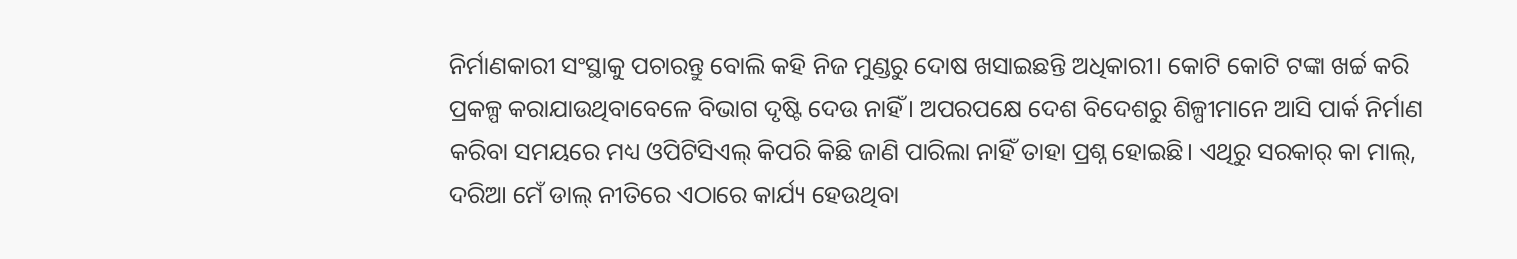ନିର୍ମାଣକାରୀ ସଂସ୍ଥାକୁ ପଚାରନ୍ତୁ ବୋଲି କହି ନିଜ ମୁଣ୍ଡରୁ ଦୋଷ ଖସାଇଛନ୍ତି ଅଧିକାରୀ। କୋଟି କୋଟି ଟଙ୍କା ଖର୍ଚ୍ଚ କରି ପ୍ରକଳ୍ପ କରାଯାଉଥିବାବେଳେ ବିଭାଗ ଦୃଷ୍ଟି ଦେଉ ନାହିଁ। ଅପରପକ୍ଷେ ଦେଶ ବିଦେଶରୁ ଶିଳ୍ପୀମାନେ ଆସି ପାର୍କ ନିର୍ମାଣ କରିବା ସମୟରେ ମଧ୍ୟ ଓପିଟିସିଏଲ୍‌ କିପରି କିଛି ଜାଣି ପାରିଲା ନାହିଁ ତାହା ପ୍ରଶ୍ନ ହୋଇଛି। ଏଥିରୁ ସରକାର୍‌ କା ମାଲ୍‌, ଦରିଆ ମେଁ ଡାଲ୍‌ ନୀତିରେ ଏଠାରେ କାର୍ଯ୍ୟ ହେଉଥିବା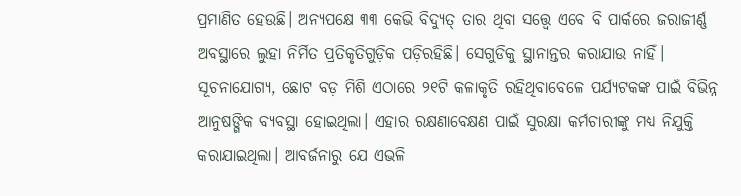ପ୍ରମାଣିତ ହେଉଛି। ଅନ୍ୟପକ୍ଷେ ୩୩ କେଭି ବିଦ୍ୟୁତ୍‌ ତାର ଥିବା ସତ୍ତ୍ୱେ ଏବେ ବି ପାର୍କରେ ଜରାଜୀର୍ଣ୍ଣ ଅବସ୍ଥାରେ ଲୁହା ନିର୍ମିତ ପ୍ରତିକୃତିଗୁଡ଼ିକ ପଡ଼ିରହିଛି। ସେଗୁଡିକୁ ସ୍ଥାନାନ୍ତର କରାଯାଉ ନାହିଁ।
ସୂଚନାଯୋଗ୍ୟ, ଛୋଟ ବଡ଼ ମିଶି ଏଠାରେ ୨୧ଟି କଳାକୃତି ରହିଥିବାବେଳେ ପର୍ଯ୍ୟଟକଙ୍କ ପାଇଁ ବିଭିନ୍ନ ଆନୁଷଙ୍ଗିକ ବ୍ୟବସ୍ଥା ହୋଇଥିଲା। ଏହାର ରକ୍ଷଣାବେକ୍ଷଣ ପାଇଁ ସୁରକ୍ଷା କର୍ମଚାରୀଙ୍କୁ ମଧ୍ୟ ନିଯୁକ୍ତି କରାଯାଇଥିଲା। ଆବର୍ଜନାରୁ ଯେ ଏଭଳି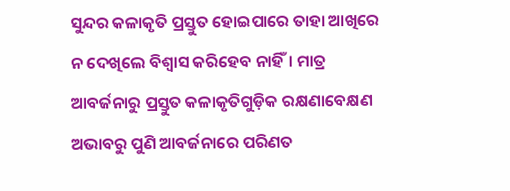ସୁନ୍ଦର କଳାକୃତି ପ୍ରସ୍ତୁତ ହୋଇପାରେ ତାହା ଆଖିରେ ନ ଦେଖିଲେ ବିଶ୍ୱାସ କରିହେବ ନାହିଁ। ମାତ୍ର ଆବର୍ଜନାରୁ ପ୍ରସ୍ତୁତ କଳାକୃତିଗୁଡ଼ିକ ରକ୍ଷଣାବେକ୍ଷଣ ଅଭାବରୁ ପୁଣି ଆବର୍ଜନାରେ ପରିଣତ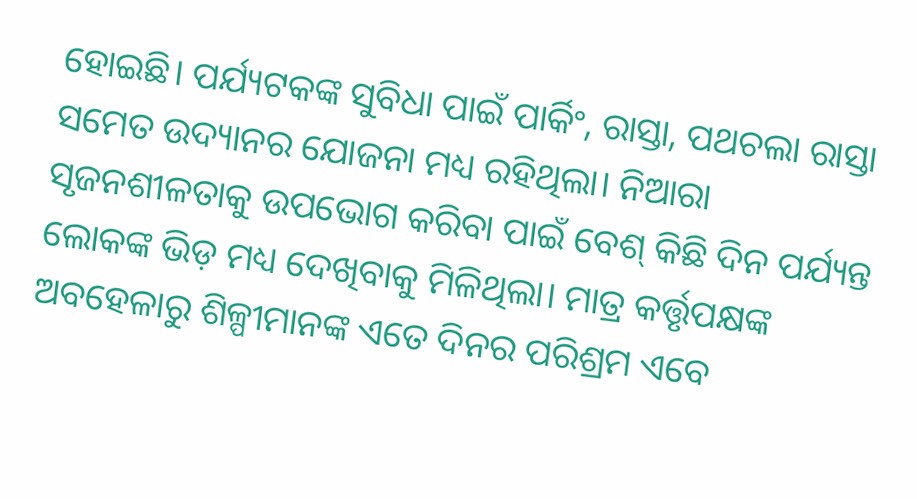ହୋଇଛି। ପର୍ଯ୍ୟଟକଙ୍କ ସୁବିଧା ପାଇଁ ପାର୍କିଂ, ରାସ୍ତା, ପଥଚଲା ରାସ୍ତା ସମେତ ଉଦ୍ୟାନର ଯୋଜନା ମଧ୍ୟ ରହିଥିଲା। ନିଆରା ସୃଜନଶୀଳତାକୁ ଉପଭୋଗ କରିବା ପାଇଁ ବେଶ୍‌ କିଛି ଦିନ ପର୍ଯ୍ୟନ୍ତ ଲୋକଙ୍କ ଭିଡ଼ ମଧ୍ୟ ଦେଖିବାକୁ ମିଳିଥିଲା। ମାତ୍ର କର୍ତ୍ତୃପକ୍ଷଙ୍କ ଅବହେଳାରୁ ଶିଳ୍ପୀମାନଙ୍କ ଏତେ ଦିନର ପରିଶ୍ରମ ଏବେ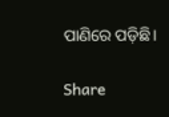ପାଣିରେ ପଡ଼ିଛି।

Share